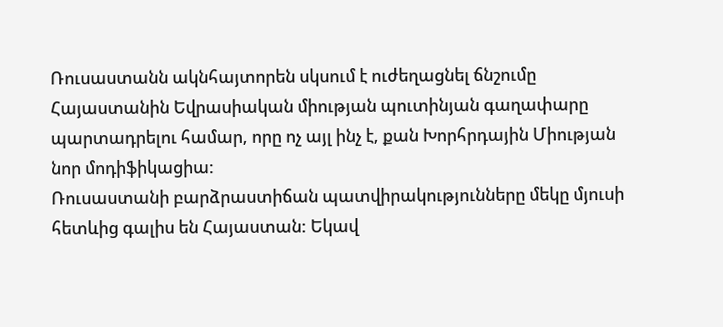Ռուսաստանն ակնհայտորեն սկսում է ուժեղացնել ճնշումը Հայաստանին Եվրասիական միության պուտինյան գաղափարը պարտադրելու համար, որը ոչ այլ ինչ է, քան Խորհրդային Միության նոր մոդիֆիկացիա:
Ռուսաստանի բարձրաստիճան պատվիրակությունները մեկը մյուսի հետևից գալիս են Հայաստան: Եկավ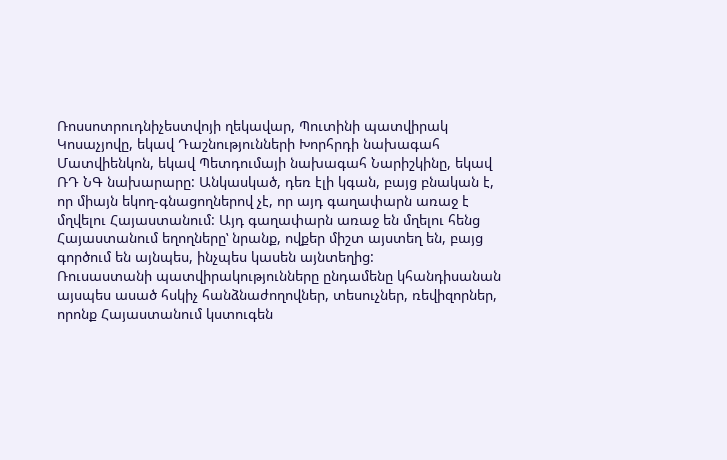Ռոսսոտրուդնիչեստվոյի ղեկավար, Պուտինի պատվիրակ Կոսաչյովը, եկավ Դաշնությունների Խորհրդի նախագահ Մատվիենկոն, եկավ Պետդումայի նախագահ Նարիշկինը, եկավ ՌԴ ՆԳ նախարարը: Անկասկած, դեռ էլի կգան, բայց բնական է, որ միայն եկող-գնացողներով չէ, որ այդ գաղափարն առաջ է մղվելու Հայաստանում: Այդ գաղափարն առաջ են մղելու հենց Հայաստանում եղողներըʽ նրանք, ովքեր միշտ այստեղ են, բայց գործում են այնպես, ինչպես կասեն այնտեղից:
Ռուսաստանի պատվիրակությունները ընդամենը կհանդիսանան այսպես ասած հսկիչ հանձնաժողովներ, տեսուչներ, ռեվիզորներ, որոնք Հայաստանում կստուգեն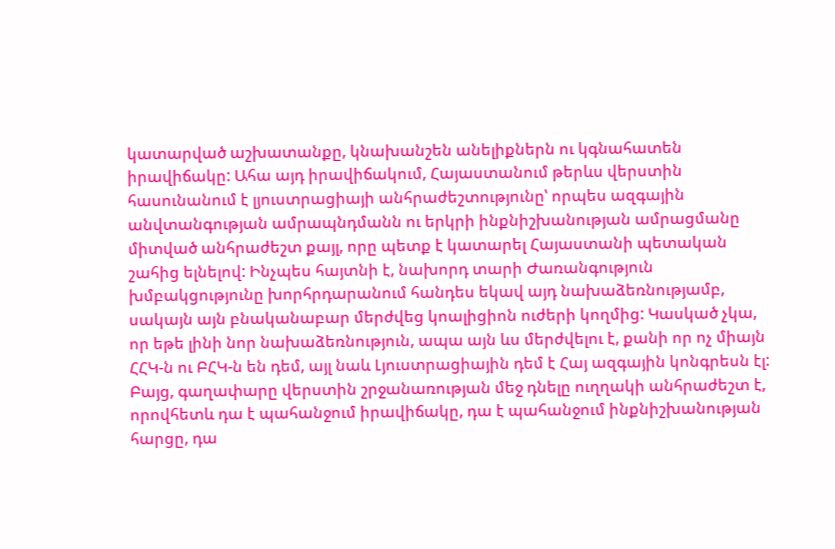կատարված աշխատանքը, կնախանշեն անելիքներն ու կգնահատեն իրավիճակը: Ահա այդ իրավիճակում, Հայաստանում թերևս վերստին հասունանում է լյուստրացիայի անհրաժեշտությունըʽ որպես ազգային անվտանգության ամրապնդմանն ու երկրի ինքնիշխանության ամրացմանը միտված անհրաժեշտ քայլ, որը պետք է կատարել Հայաստանի պետական շահից ելնելով: Ինչպես հայտնի է, նախորդ տարի Ժառանգություն խմբակցությունը խորհրդարանում հանդես եկավ այդ նախաձեռնությամբ, սակայն այն բնականաբար մերժվեց կոալիցիոն ուժերի կողմից: Կասկած չկա, որ եթե լինի նոր նախաձեռնություն, ապա այն ևս մերժվելու է, քանի որ ոչ միայն ՀՀԿ-ն ու ԲՀԿ-ն են դեմ, այլ նաև Լյուստրացիային դեմ է Հայ ազգային կոնգրեսն էլ: Բայց, գաղափարը վերստին շրջանառության մեջ դնելը ուղղակի անհրաժեշտ է, որովհետև դա է պահանջում իրավիճակը, դա է պահանջում ինքնիշխանության հարցը, դա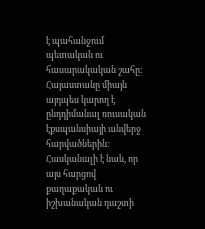է պահանջում պետական ու հասարակական շահը:
Հայաստանը միայն այդպես կարող է ընդդիմանալ ռուսական էքսպանսիայի անվերջ հարվածներին: Հասկանալի է նաև, որ այս հարցով քաղաքական ու իշխանական դաշտի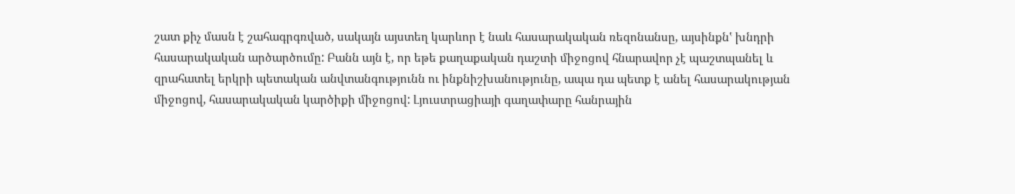շատ քիչ մասն է շահագրգռված, սակայն այստեղ կարևոր է նաև հասարակական ռեզոնանսը, այսինքնʽ խնդրի հասարակական արծարծումը: Բանն այն է, որ եթե քաղաքական դաշտի միջոցով հնարավոր չէ պաշտպանել և զրահատել երկրի պետական անվտանգությունն ու ինքնիշխանությունը, ապա դա պետք է անել հասարակության միջոցով, հասարակական կարծիքի միջոցով: Լյուստրացիայի գաղափարը հանրային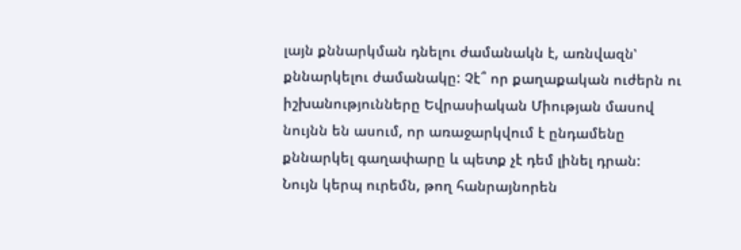լայն քննարկման դնելու ժամանակն է, առնվազնʽ քննարկելու ժամանակը: Չէ՞ որ քաղաքական ուժերն ու իշխանությունները Եվրասիական Միության մասով նույնն են ասում, որ առաջարկվում է ընդամենը քննարկել գաղափարը և պետք չէ դեմ լինել դրան:
Նույն կերպ ուրեմն, թող հանրայնորեն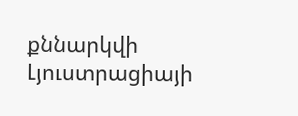քննարկվի Լյուստրացիայի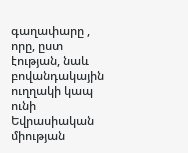գաղափարը , որը, ըստ էության, նաև բովանդակային ուղղակի կապ ունի Եվրասիական միության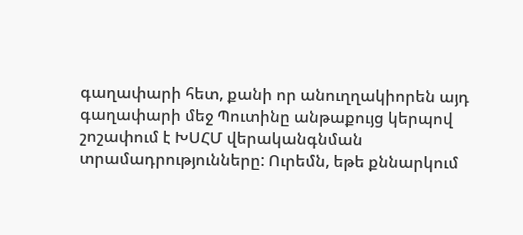գաղափարի հետ, քանի որ անուղղակիորեն այդ գաղափարի մեջ Պուտինը անթաքույց կերպով շոշափում է ԽՍՀՄ վերականգնման տրամադրությունները: Ուրեմն, եթե քննարկում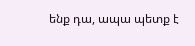ենք դա, ապա պետք է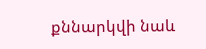քննարկվի նաև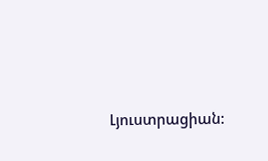Լյուստրացիան: